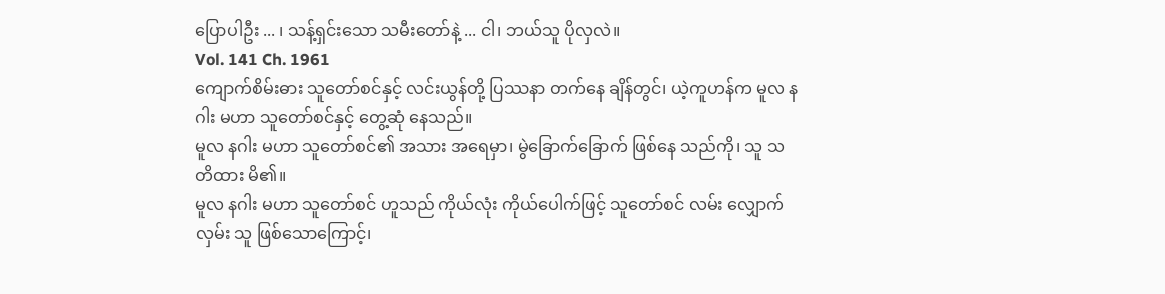ပြောပါဦး ... ၊ သန့်ရှင်းသော သမီးတော်နဲ့ ... ငါ၊ ဘယ်သူ ပိုလှလဲ။
Vol. 141 Ch. 1961
ကျောက်စိမ်းဓား သူတော်စင်နှင့် လင်းယွန်တို့ ပြဿနာ တက်နေ ချိန်တွင်၊ ယဲ့ကူဟန်က မူလ နဂါး မဟာ သူတော်စင်နှင့် တွေ့ဆုံ နေသည်။
မူလ နဂါး မဟာ သူတော်စင်၏ အသား အရေမှာ၊ မွဲခြောက်ခြောက် ဖြစ်နေ သည်ကို၊ သူ သတိထား မိ၏။
မူလ နဂါး မဟာ သူတော်စင် ဟူသည် ကိုယ်လုံး ကိုယ်ပေါက်ဖြင့် သူတော်စင် လမ်း လျှောက်လှမ်း သူ ဖြစ်သောကြောင့်၊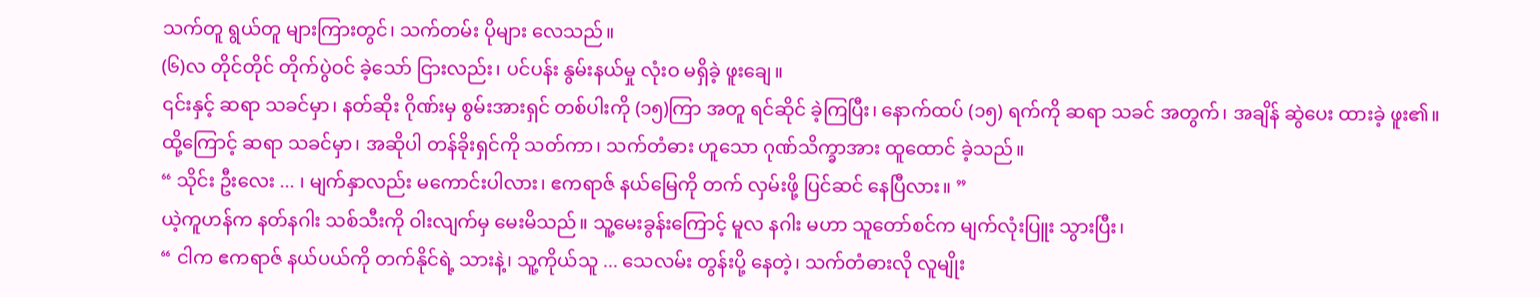သက်တူ ရွယ်တူ များကြားတွင်၊ သက်တမ်း ပိုများ လေသည်။
(၆)လ တိုင်တိုင် တိုက်ပွဲဝင် ခဲ့သော် ငြားလည်း၊ ပင်ပန်း နွမ်းနယ်မှု လုံးဝ မရှိခဲ့ ဖူးချေ။
၎င်းနှင့် ဆရာ သခင်မှာ၊ နတ်ဆိုး ဂိုဏ်းမှ စွမ်းအားရှင် တစ်ပါးကို (၁၅)ကြာ အတူ ရင်ဆိုင် ခဲ့ကြပြီး၊ နောက်ထပ် (၁၅) ရက်ကို ဆရာ သခင် အတွက်၊ အချိန် ဆွဲပေး ထားခဲ့ ဖူး၏။
ထို့ကြောင့် ဆရာ သခင်မှာ၊ အဆိုပါ တန်ခိုးရှင်ကို သတ်ကာ၊ သက်တံဓား ဟူသော ဂုဏ်သိက္ခာအား ထူထောင် ခဲ့သည်။
“ သိုင်း ဦးလေး ... ၊ မျက်နှာလည်း မကောင်းပါလား၊ ဧကရာဇ် နယ်မြေကို တက် လှမ်းဖို့ ပြင်ဆင် နေပြီလား။ ”
ယဲ့ကူဟန်က နတ်နဂါး သစ်သီးကို ဝါးလျက်မှ မေးမိသည်။ သူ့မေးခွန်းကြောင့် မူလ နဂါး မဟာ သူတော်စင်က မျက်လုံးပြူး သွားပြီး၊
“ ငါက ဧကရာဇ် နယ်ပယ်ကို တက်နိုင်ရဲ့ သားနဲ့၊ သူ့ကိုယ်သူ ... သေလမ်း တွန်းပို့ နေတဲ့၊ သက်တံဓားလို လူမျိုး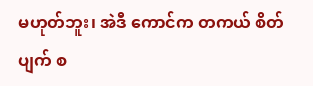မဟုတ်ဘူး၊ အဲဒီ ကောင်က တကယ် စိတ်ပျက် စ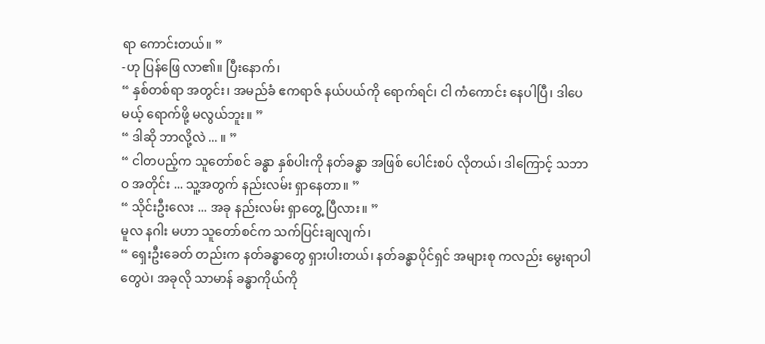ရာ ကောင်းတယ်။ ”
-ဟု ပြန်ဖြေ လာ၏။ ပြီးနောက်၊
“ နှစ်တစ်ရာ အတွင်း၊ အမည်ခံ ဧကရာဇ် နယ်ပယ်ကို ရောက်ရင်၊ ငါ ကံကောင်း နေပါပြီ၊ ဒါပေမယ့် ရောက်ဖို့ မလွယ်ဘူး။ ”
“ ဒါဆို ဘာလို့လဲ ... ။ ”
“ ငါတပည့်က သူတော်စင် ခန္ဓာ နှစ်ပါးကို နတ်ခန္ဓာ အဖြစ် ပေါင်းစပ် လိုတယ်၊ ဒါကြောင့် သဘာဝ အတိုင်း ... သူ့အတွက် နည်းလမ်း ရှာနေတာ။ ”
“ သိုင်းဦးလေး ... အခု နည်းလမ်း ရှာတွေ့ ပြီလား။ ”
မူလ နဂါး မဟာ သူတော်စင်က သက်ပြင်းချလျက်၊
“ ရှေးဦးခေတ် တည်းက နတ်ခန္ဓာတွေ ရှားပါးတယ်၊ နတ်ခန္ဓာပိုင်ရှင် အများစု ကလည်း မွေးရာပါ တွေပဲ၊ အခုလို သာမာန် ခန္ဓာကိုယ်ကို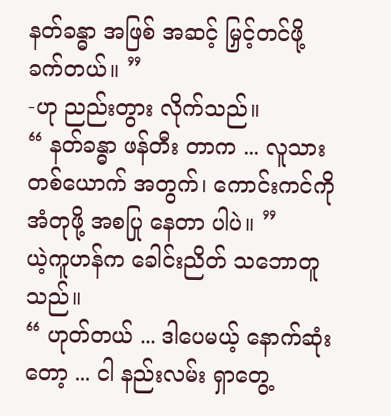နတ်ခန္ဓာ အဖြစ် အဆင့် မြှင့်တင်ဖို့ ခက်တယ်။ ”
-ဟု ညည်းတွား လိုက်သည်။
“ နတ်ခန္ဓာ ဖန်တီး တာက ... လူသား တစ်ယောက် အတွက်၊ ကောင်းကင်ကို အံတုဖို့ အစပြု နေတာ ပါပဲ။ ”
ယဲ့ကူဟန်က ခေါင်းညိတ် သဘောတူသည်။
“ ဟုတ်တယ် ... ဒါပေမယ့် နောက်ဆုံးတော့ ... ငါ နည်းလမ်း ရှာတွေ့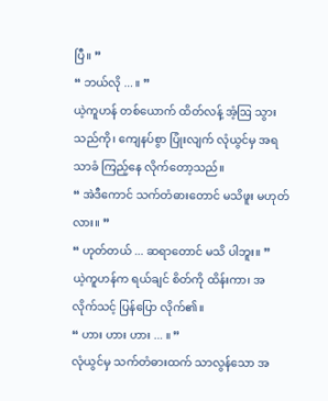ပြီ။ ”
“ ဘယ်လို ... ။ ”
ယဲ့ကူဟန် တစ်ယောက် ထိတ်လန့် အံ့ဩ သွားသည်ကို၊ ကျေနပ်စွာ ပြုံးလျက် လုံယွင်မှ အရသာခံ ကြည့်နေ လိုက်တော့သည်။
“ အဲဒီကောင် သက်တံဓားတောင် မသိဖူး မဟုတ်လား။ ”
“ ဟုတ်တယ် ... ဆရာတောင် မသိ ပါဘူး။ ”
ယဲ့ကူဟန်က ရယ်ချင် စိတ်ကို ထိန်းကာ၊ အလိုက်သင့် ပြန်ပြော လိုက်၏။
“ ဟား ဟား ဟား ... ။ ”
လုံယွင်မှ သက်တံဓားထက် သာလွန်သော အ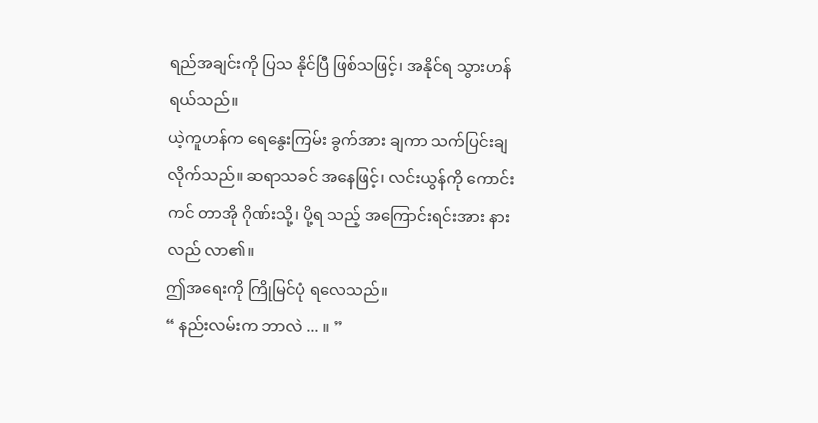ရည်အချင်းကို ပြသ နိုင်ပြီ ဖြစ်သဖြင့်၊ အနိုင်ရ သွားဟန် ရယ်သည်။
ယဲ့ကူဟန်က ရေနွေးကြမ်း ခွက်အား ချကာ သက်ပြင်းချ လိုက်သည်။ ဆရာသခင် အနေဖြင့်၊ လင်းယွန်ကို ကောင်းကင် တာအို ဂိုဏ်းသို့၊ ပို့ရ သည့် အကြောင်းရင်းအား နားလည် လာ၏။
ဤအရေးကို ကြိုမြင်ပုံ ရလေသည်။
“ နည်းလမ်းက ဘာလဲ ... ။ ”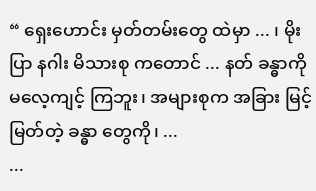“ ရှေးဟောင်း မှတ်တမ်းတွေ ထဲမှာ ... ၊ မိုးပြာ နဂါး မိသားစု ကတောင် ... နတ် ခန္ဓာကို မလေ့ကျင့် ကြဘူး၊ အများစုက အခြား မြင့်မြတ်တဲ့ ခန္ဓာ တွေကို၊ ...
...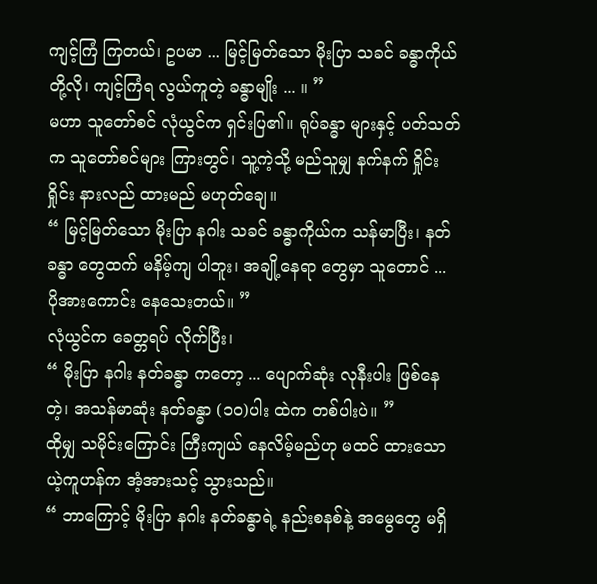ကျင့်ကြံ ကြတယ်၊ ဥပမာ ... မြင့်မြတ်သော မိုးပြာ သခင် ခန္ဓာကိုယ် တို့လို၊ ကျင့်ကြံရ လွယ်ကူတဲ့ ခန္ဓာမျိုး ... ။ ”
မဟာ သူတော်စင် လုံယွင်က ရှင်းပြ၏။ ရုပ်ခန္ဓာ များနှင့် ပတ်သတ်က သူတော်စင်များ ကြားတွင်၊ သူ့ကဲ့သို့ မည်သူမျှ နက်နက် ရှိုင်းရှိုင်း နားလည် ထားမည် မဟုတ်ချေ။
“ မြင့်မြတ်သော မိုးပြာ နဂါး သခင် ခန္ဓာကိုယ်က သန်မာပြီး၊ နတ်ခန္ဓာ တွေထက် မနိမ့်ကျ ပါဘူး၊ အချို့နေရာ တွေမှာ သူတောင် ... ပိုအားကောင်း နေသေးတယ်။ ”
လုံယွင်က ခေတ္တရပ် လိုက်ပြီး၊
“ မိုးပြာ နဂါး နတ်ခန္ဓာ ကတော့ ... ပျောက်ဆုံး လုနီးပါး ဖြစ်နေတဲ့၊ အသန်မာဆုံး နတ်ခန္ဓာ (၁၀)ပါး ထဲက တစ်ပါးပဲ။ ”
ထိုမျှ သမိုင်းကြောင်း ကြီးကျယ် နေလိမ့်မည်ဟု မထင် ထားသော ယဲ့ကူဟန်က အံ့အားသင့် သွားသည်။
“ ဘာကြောင့် မိုးပြာ နဂါး နတ်ခန္ဓာရဲ့ နည်းစနစ်နဲ့ အမွေတွေ မရှိ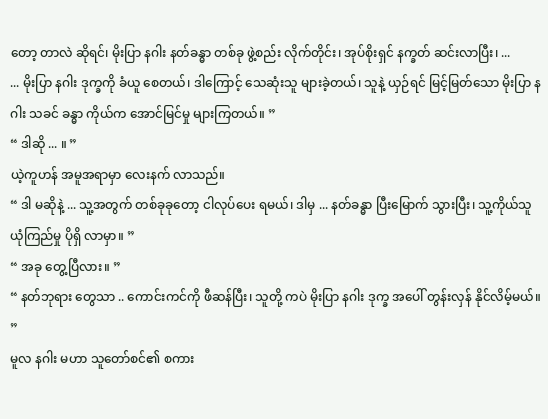တော့ တာလဲ ဆိုရင်၊ မိုးပြာ နဂါး နတ်ခန္ဓာ တစ်ခု ဖွဲ့စည်း လိုက်တိုင်း၊ အုပ်စိုးရှင် နက္ခတ် ဆင်းလာပြီး၊ ...
... မိုးပြာ နဂါး ဒုက္ခကို ခံယူ စေတယ်၊ ဒါကြောင့် သေဆုံးသူ များခဲ့တယ်၊ သူနဲ့ ယှဉ်ရင် မြင့်မြတ်သော မိုးပြာ နဂါး သခင် ခန္ဓာ ကိုယ်က အောင်မြင်မှု များကြတယ်။ ”
“ ဒါဆို ... ။ ”
ယဲ့ကူဟန် အမူအရာမှာ လေးနက် လာသည်။
“ ဒါ မဆိုနဲ့ ... သူ့အတွက် တစ်ခုခုတော့ ငါလုပ်ပေး ရမယ်၊ ဒါမှ ... နတ်ခန္ဓာ ပြီးမြောက် သွားပြီး၊ သူ့ကိုယ်သူ ယုံကြည်မှု ပိုရှိ လာမှာ။ ”
“ အခု တွေ့ပြီလား။ ”
“ နတ်ဘုရား တွေသာ .. ကောင်းကင်ကို ဖီဆန်ပြီး၊ သူတို့ ကပဲ မိုးပြာ နဂါး ဒုက္ခ အပေါ် တွန်းလှန် နိုင်လိမ့်မယ်။ ”
မူလ နဂါး မဟာ သူတော်စင်၏ စကား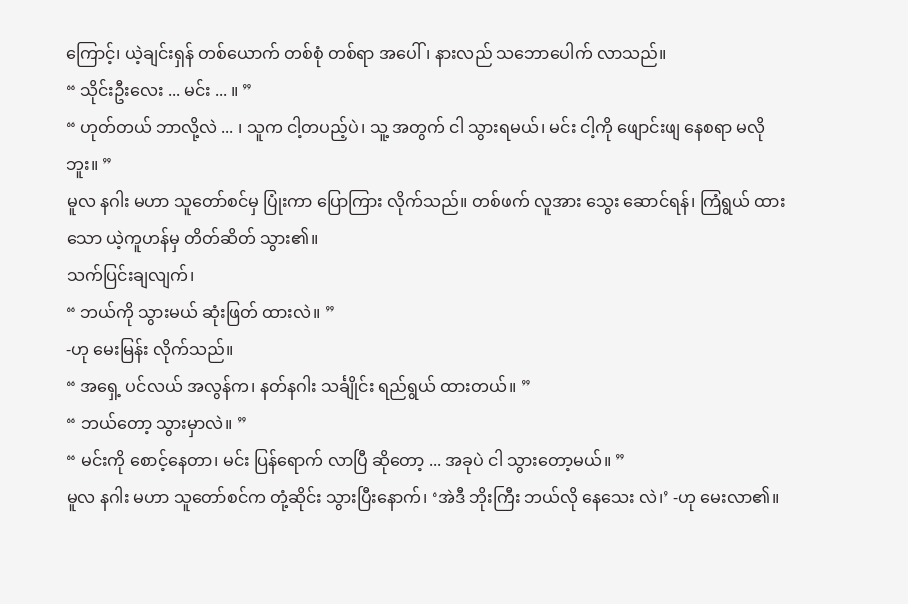ကြောင့်၊ ယဲ့ချင်းရှန် တစ်ယောက် တစ်စုံ တစ်ရာ အပေါ်၊ နားလည် သဘောပေါက် လာသည်။
“ သိုင်းဦးလေး ... မင်း ... ။ ”
“ ဟုတ်တယ် ဘာလို့လဲ ... ၊ သူက ငါ့တပည့်ပဲ၊ သူ့ အတွက် ငါ သွားရမယ်၊ မင်း ငါ့ကို ဖျောင်းဖျ နေစရာ မလိုဘူး။ ”
မူလ နဂါး မဟာ သူတော်စင်မှ ပြုံးကာ ပြောကြား လိုက်သည်။ တစ်ဖက် လူအား သွေး ဆောင်ရန်၊ ကြံရွယ် ထားသော ယဲ့ကူဟန်မှ တိတ်ဆိတ် သွား၏။
သက်ပြင်းချလျက်၊
“ ဘယ်ကို သွားမယ် ဆုံးဖြတ် ထားလဲ။ ”
-ဟု မေးမြန်း လိုက်သည်။
“ အရှေ့ ပင်လယ် အလွန်က၊ နတ်နဂါး သင်္ချိုင်း ရည်ရွယ် ထားတယ်။ ”
“ ဘယ်တော့ သွားမှာလဲ။ ”
“ မင်းကို စောင့်နေတာ၊ မင်း ပြန်ရောက် လာပြီ ဆိုတော့ ... အခုပဲ ငါ သွားတော့မယ်။ ”
မူလ နဂါး မဟာ သူတော်စင်က တုံ့ဆိုင်း သွားပြီးနောက်၊ ‘အဲဒီ ဘိုးကြီး ဘယ်လို နေသေး လဲ၊’ -ဟု မေးလာ၏။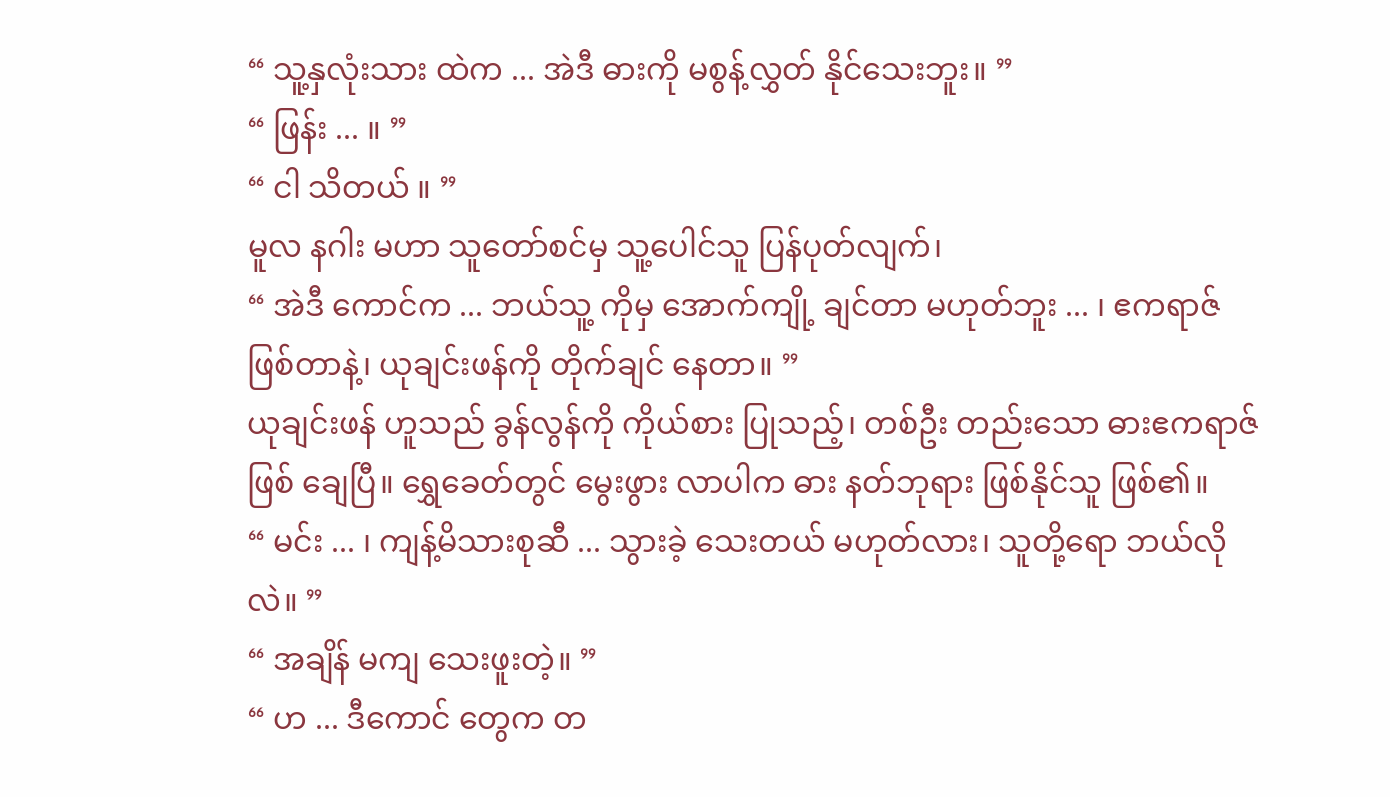“ သူ့နှလုံးသား ထဲက ... အဲဒီ ဓားကို မစွန့်လွှတ် နိုင်သေးဘူး။ ”
“ ဖြန်း ... ။ ”
“ ငါ သိတယ် ။ ”
မူလ နဂါး မဟာ သူတော်စင်မှ သူ့ပေါင်သူ ပြန်ပုတ်လျက်၊
“ အဲဒီ ကောင်က ... ဘယ်သူ့ ကိုမှ အောက်ကျို့ ချင်တာ မဟုတ်ဘူး ... ၊ ဧကရာဇ် ဖြစ်တာနဲ့၊ ယုချင်းဖန်ကို တိုက်ချင် နေတာ။ ”
ယုချင်းဖန် ဟူသည် ခွန်လွန်ကို ကိုယ်စား ပြုသည့်၊ တစ်ဦး တည်းသော ဓားဧကရာဇ် ဖြစ် ချေပြီ။ ရွှေခေတ်တွင် မွေးဖွား လာပါက ဓား နတ်ဘုရား ဖြစ်နိုင်သူ ဖြစ်၏။
“ မင်း ... ၊ ကျန့်မိသားစုဆီ ... သွားခဲ့ သေးတယ် မဟုတ်လား၊ သူတို့ရော ဘယ်လိုလဲ။ ”
“ အချိန် မကျ သေးဖူးတဲ့။ ”
“ ဟ ... ဒီကောင် တွေက တ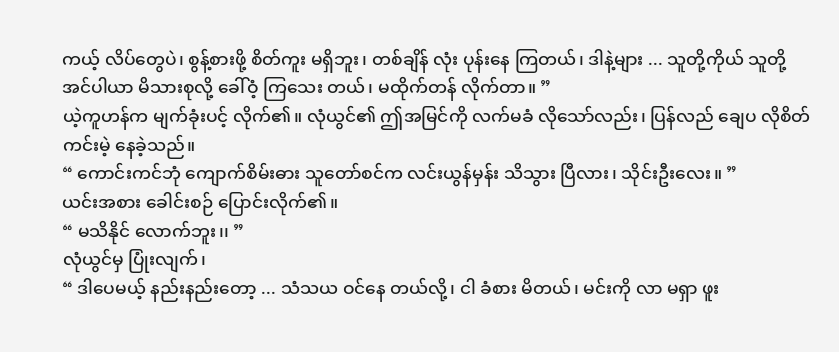ကယ့် လိပ်တွေပဲ၊ စွန့်စားဖို့ စိတ်ကူး မရှိဘူး၊ တစ်ချိန် လုံး ပုန်းနေ ကြတယ်၊ ဒါနဲ့များ ... သူတို့ကိုယ် သူတို့ အင်ပါယာ မိသားစုလို့ ခေါ်ဝံ့ ကြသေး တယ်၊ မထိုက်တန် လိုက်တာ။ ”
ယဲ့ကူဟန်က မျက်ခုံးပင့် လိုက်၏။ လုံယွင်၏ ဤအမြင်ကို လက်မခံ လိုသော်လည်း၊ ပြန်လည် ချေပ လိုစိတ် ကင်းမဲ့ နေခဲ့သည်။
“ ကောင်းကင်ဘုံ ကျောက်စိမ်းဓား သူတော်စင်က လင်းယွန်မှန်း သိသွား ပြီလား၊ သိုင်းဦးလေး။ ”
ယင်းအစား ခေါင်းစဉ် ပြောင်းလိုက်၏။
“ မသိနိုင် လောက်ဘူး၊၊ ”
လုံယွင်မှ ပြုံးလျက်၊
“ ဒါပေမယ့် နည်းနည်းတော့ ... သံသယ ဝင်နေ တယ်လို့၊ ငါ ခံစား မိတယ်၊ မင်းကို လာ မရှာ ဖူး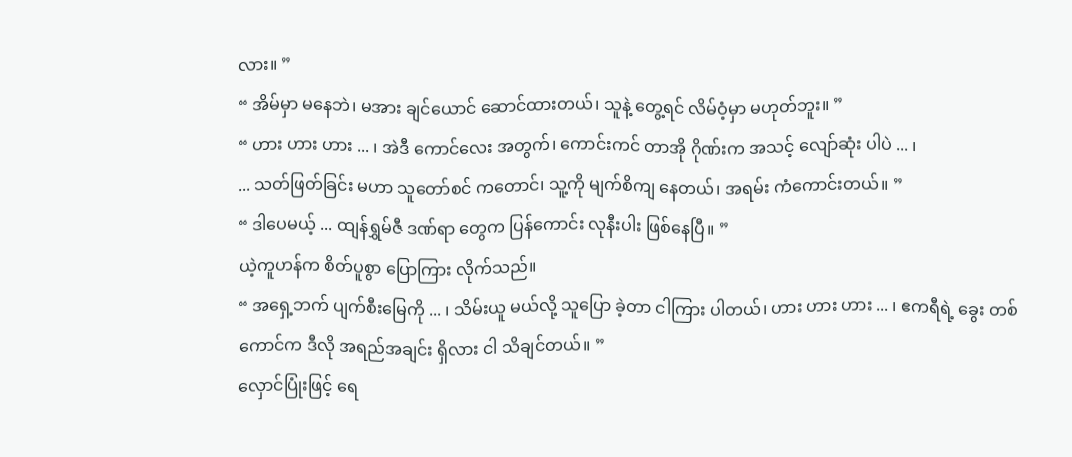လား။ ”
“ အိမ်မှာ မနေဘဲ၊ မအား ချင်ယောင် ဆောင်ထားတယ်၊ သူနဲ့ တွေ့ရင် လိမ်ဝံ့မှာ မဟုတ်ဘူး။ ”
“ ဟား ဟား ဟား ... ၊ အဲဒီ ကောင်လေး အတွက်၊ ကောင်းကင် တာအို ဂိုဏ်းက အသင့် လျော်ဆုံး ပါပဲ ... ၊
... သတ်ဖြတ်ခြင်း မဟာ သူတော်စင် ကတောင်၊ သူ့ကို မျက်စိကျ နေတယ်၊ အရမ်း ကံကောင်းတယ်။ ”
“ ဒါပေမယ့် ... ထျန်ရွှမ်ဇီ ဒဏ်ရာ တွေက ပြန်ကောင်း လုနီးပါး ဖြစ်နေပြီ။ ”
ယဲ့ကူဟန်က စိတ်ပူစွာ ပြောကြား လိုက်သည်။
“ အရှေ့ဘက် ပျက်စီးမြေကို ... ၊ သိမ်းယူ မယ်လို့ သူပြော ခဲ့တာ ငါကြား ပါတယ်၊ ဟား ဟား ဟား ... ၊ ဧကရီရဲ့ ခွေး တစ်ကောင်က ဒီလို အရည်အချင်း ရှိလား ငါ သိချင်တယ်။ ”
လှောင်ပြုံးဖြင့် ရေ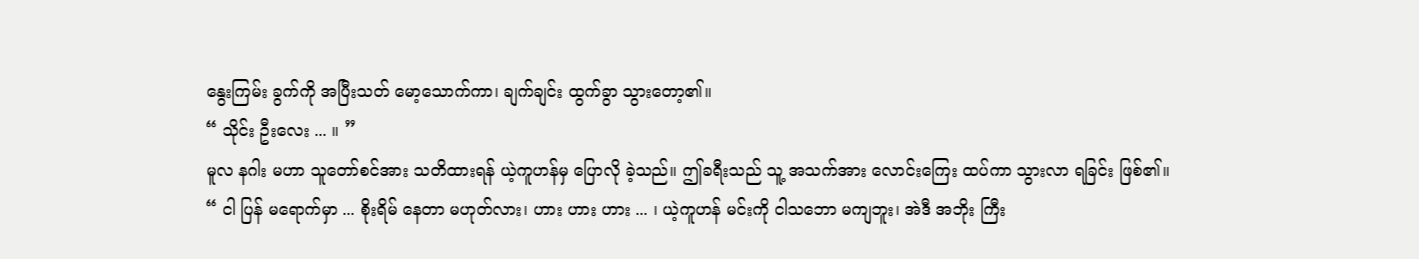နွေးကြမ်း ခွက်ကို အပြီးသတ် မော့သောက်ကာ၊ ချက်ချင်း ထွက်ခွာ သွားတော့၏။
“ သိုင်း ဦးလေး ... ။ ”
မူလ နဂါး မဟာ သူတော်စင်အား သတိထားရန် ယဲ့ကူဟန်မှ ပြောလို ခဲ့သည်။ ဤခရီးသည် သူ့ အသက်အား လောင်းကြေး ထပ်ကာ သွားလာ ရခြင်း ဖြစ်၏။
“ ငါ ပြန် မရောက်မှာ ... စိုးရိမ် နေတာ မဟုတ်လား၊ ဟား ဟား ဟား ... ၊ ယဲ့ကူဟန် မင်းကို ငါသဘော မကျဘူး၊ အဲဒီ အဘိုး ကြီး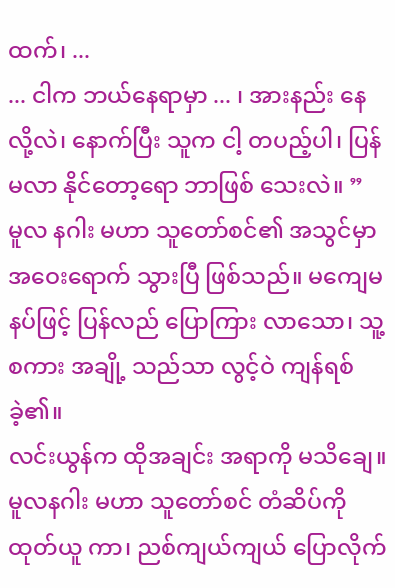ထက်၊ ...
... ငါက ဘယ်နေရာမှာ ... ၊ အားနည်း နေလို့လဲ၊ နောက်ပြီး သူက ငါ့ တပည့်ပါ၊ ပြန် မလာ နိုင်တော့ရော ဘာဖြစ် သေးလဲ။ ”
မူလ နဂါး မဟာ သူတော်စင်၏ အသွင်မှာ အဝေးရောက် သွားပြီ ဖြစ်သည်။ မကျေမနပ်ဖြင့် ပြန်လည် ပြောကြား လာသော၊ သူ့ စကား အချို့ သည်သာ လွင့်ဝဲ ကျန်ရစ် ခဲ့၏။
လင်းယွန်က ထိုအချင်း အရာကို မသိချေ။ မူလနဂါး မဟာ သူတော်စင် တံဆိပ်ကို ထုတ်ယူ ကာ၊ ညစ်ကျယ်ကျယ် ပြောလိုက်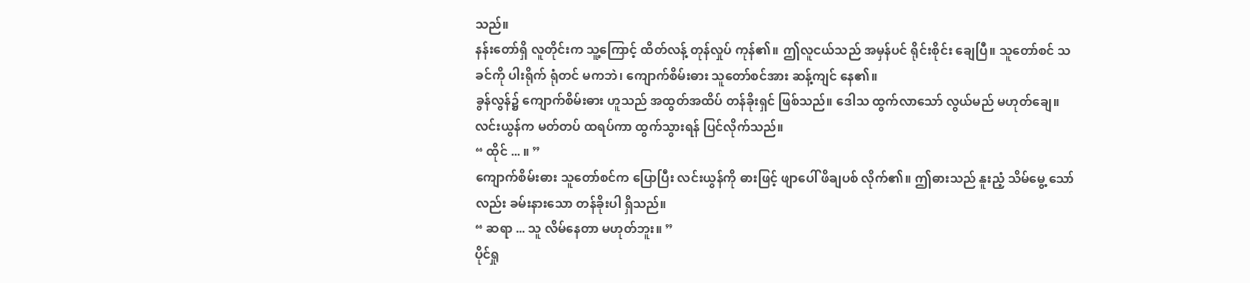သည်။
နန်းတော်ရှိ လူတိုင်းက သူ့ကြောင့် ထိတ်လန့် တုန်လှုပ် ကုန်၏။ ဤလူငယ်သည် အမှန်ပင် ရိုင်းစိုင်း ချေပြီ။ သူတော်စင် သခင်ကို ပါးရိုက် ရုံတင် မကဘဲ၊ ကျောက်စိမ်းဓား သူတော်စင်အား ဆန့်ကျင် နေ၏။
ခွန်လွန်၌ ကျောက်စိမ်းဓား ဟူသည် အထွတ်အထိပ် တန်ခိုးရှင် ဖြစ်သည်။ ဒေါသ ထွက်လာသော် လွယ်မည် မဟုတ်ချေ။
လင်းယွန်က မတ်တပ် ထရပ်ကာ ထွက်သွားရန် ပြင်လိုက်သည်။
“ ထိုင် ... ။ ”
ကျောက်စိမ်းဓား သူတော်စင်က ပြောပြီး လင်းယွန်ကို ဓားဖြင့် ဖျာပေါ် ဖိချပစ် လိုက်၏။ ဤဓားသည် နူးညံ့ သိမ်မွေ့ သော်လည်း ခမ်းနားသော တန်ခိုးပါ ရှိသည်။
“ ဆရာ ... သူ လိမ်နေတာ မဟုတ်ဘူး။ ”
ပိုင်ရှု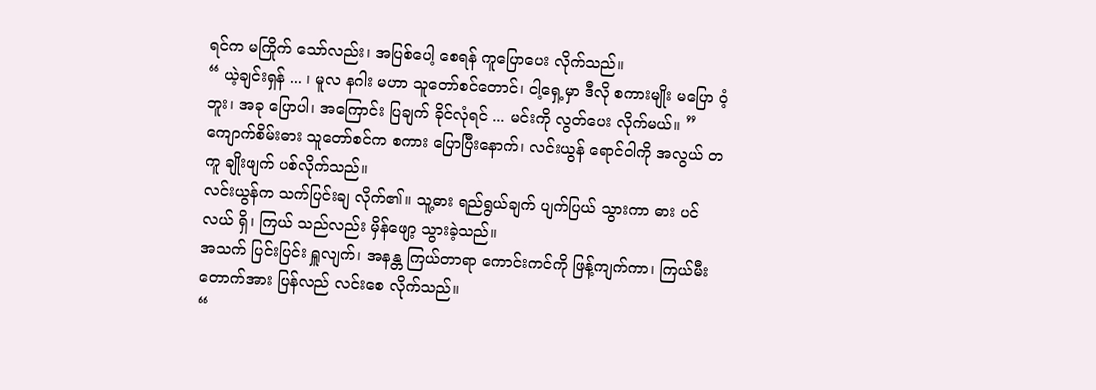ရင်က မကြိုက် သော်လည်း၊ အပြစ်ပေါ့ စေရန် ကူပြောပေး လိုက်သည်။
“ ယဲ့ချင်းရှန် ... ၊ မူလ နဂါး မဟာ သူတော်စင်တောင်၊ ငါ့ရှေ့မှာ ဒီလို စကားမျိုး မပြော ဝံ့ဘူး၊ အခု ပြောပါ၊ အကြောင်း ပြချက် ခိုင်လုံရင် ... မင်းကို လွတ်ပေး လိုက်မယ်။ ”
ကျောက်စိမ်းဓား သူတော်စင်က စကား ပြောပြီးနောက်၊ လင်းယွန် ရောင်ဝါကို အလွယ် တကူ ချိုးဖျက် ပစ်လိုက်သည်။
လင်းယွန်က သက်ပြင်းချ လိုက်၏။ သူ့ဓား ရည်ရွယ်ချက် ပျက်ပြယ် သွားကာ ဓား ပင်လယ် ရှိ၊ ကြယ် သည်လည်း မှိန်ဖျော့ သွားခဲ့သည်။
အသက် ပြင်းပြင်း ရှူလျက်၊ အနန္တ ကြယ်တာရာ ကောင်းကင်ကို ဖြန့်ကျက်ကာ၊ ကြယ်မီးတောက်အား ပြန်လည် လင်းစေ လိုက်သည်။
“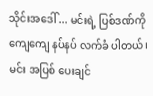သိုင်းအဒေါ် ... မင်းရဲ့ ပြစ်ဒဏ်ကို ကျေကျေ နပ်နပ် လက်ခံ ပါတယ်၊ မင်း အပြစ် ပေးချင်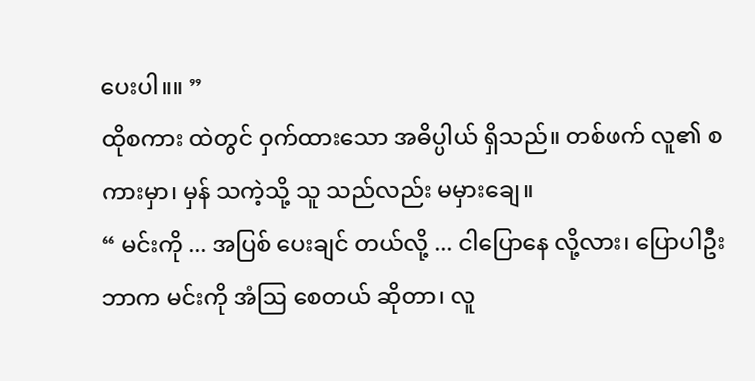ပေးပါ။။ ”
ထိုစကား ထဲတွင် ဝှက်ထားသော အဓိပ္ပါယ် ရှိသည်။ တစ်ဖက် လူ၏ စကားမှာ၊ မှန် သကဲ့သို့ သူ သည်လည်း မမှားချေ။
“ မင်းကို ... အပြစ် ပေးချင် တယ်လို့ ... ငါပြောနေ လို့လား၊ ပြောပါဦး ဘာက မင်းကို အံဩ စေတယ် ဆိုတာ၊ လူ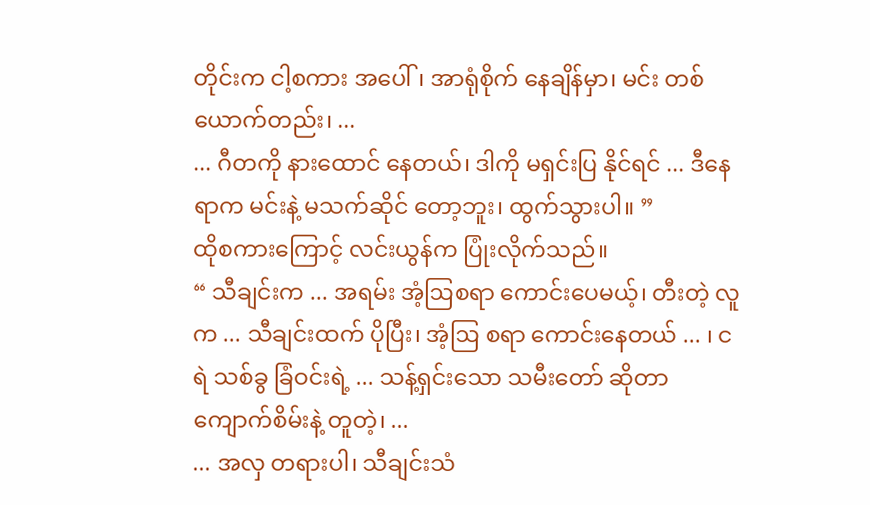တိုင်းက ငါ့စကား အပေါ်၊ အာရုံစိုက် နေချိန်မှာ၊ မင်း တစ်ယောက်တည်း၊ ...
... ဂီတကို နားထောင် နေတယ်၊ ဒါကို မရှင်းပြ နိုင်ရင် ... ဒီနေရာက မင်းနဲ့ မသက်ဆိုင် တော့ဘူး၊ ထွက်သွားပါ။ ”
ထိုစကားကြောင့် လင်းယွန်က ပြုံးလိုက်သည်။
“ သီချင်းက ... အရမ်း အံ့ဩစရာ ကောင်းပေမယ့်၊ တီးတဲ့ လူက ... သီချင်းထက် ပိုပြီး၊ အံ့ဩ စရာ ကောင်းနေတယ် ... ၊ ငရဲ သစ်ခွ ခြံဝင်းရဲ့ ... သန့်ရှင်းသော သမီးတော် ဆိုတာ ကျောက်စိမ်းနဲ့ တူတဲ့၊ ...
... အလှ တရားပါ၊ သီချင်းသံ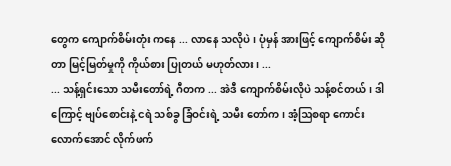တွေက ကျောက်စိမ်းတုံး ကနေ ... လာနေ သလိုပဲ၊ ပုံမှန် အားဖြင့် ကျောက်စိမ်း ဆိုတာ မြင့်မြတ်မှုကို ကိုယ်စား ပြုတယ် မဟုတ်လား၊ ...
... သန့်ရှင်းသော သမီးတော်ရဲ့ ဂီတက ... အဲဒီ ကျောက်စိမ်းလိုပဲ သန့်စင်တယ်၊ ဒါကြောင့် ဗျပ်စောင်းနဲ့ ငရဲ သစ်ခွ ခြံဝင်းရဲ့ သမီး တော်က၊ အံ့ဩစရာ ကောင်းလောက်အောင် လိုက်ဖက်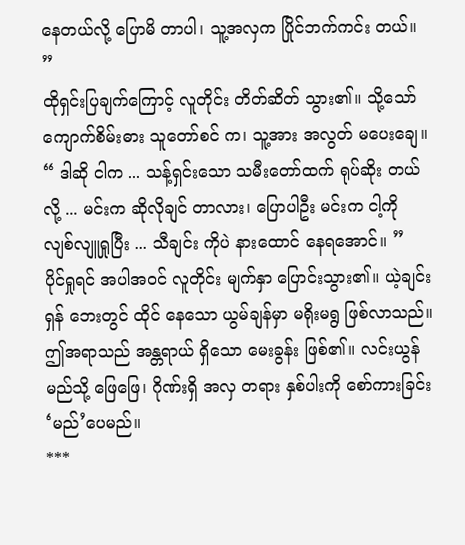နေတယ်လို့ ပြောမိ တာပါ၊ သူ့အလှက ပြိုင်ဘက်ကင်း တယ်။ ”
ထိုရှင်းပြချက်ကြောင့် လူတိုင်း တိတ်ဆိတ် သွား၏။ သို့သော် ကျောက်စိမ်းဓား သူတော်စင် က၊ သူ့အား အလွတ် မပေးချေ။
“ ဒါဆို ငါက ... သန့်ရှင်းသော သမီးတော်ထက် ရုပ်ဆိုး တယ်လို့ ... မင်းက ဆိုလိုချင် တာလား၊ ပြောပါဦး မင်းက ငါ့ကို လျစ်လျူရှုပြီး ... သီချင်း ကိုပဲ နားထောင် နေရအောင်။ ”
ပိုင်ရှုရင် အပါအဝင် လူတိုင်း မျက်နှာ ပြောင်းသွား၏။ ယဲ့ချင်းရှန် ဘေးတွင် ထိုင် နေသော ယွမ်ချန်မှာ မရိုးမရွ ဖြစ်လာသည်။
ဤအရာသည် အန္တရာယ် ရှိသော မေးခွန်း ဖြစ်၏။ လင်းယွန် မည်သို့ ဖြေဖြေ၊ ဂိုဏ်းရှိ အလှ တရား နှစ်ပါးကို စော်ကားခြင်း ‘မည်’ပေမည်။
***